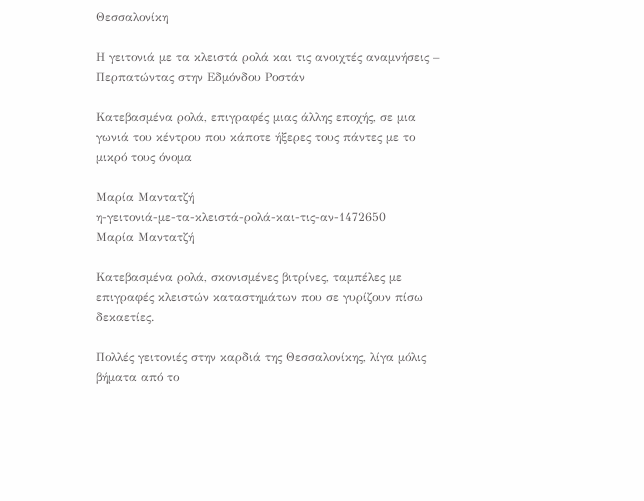Θεσσαλονίκη

Η γειτονιά με τα κλειστά ρολά και τις ανοιχτές αναμνήσεις – Περπατώντας στην Εδμόνδου Ροστάν

Κατεβασμένα ρολά, επιγραφές μιας άλλης εποχής, σε μια γωνιά του κέντρου που κάποτε ήξερες τους πάντες με το μικρό τους όνομα

Μαρία Μαντατζή
η-γειτονιά-με-τα-κλειστά-ρολά-και-τις-αν-1472650
Μαρία Μαντατζή

Κατεβασμένα ρολά, σκονισμένες βιτρίνες, ταμπέλες με επιγραφές κλειστών καταστημάτων που σε γυρίζουν πίσω δεκαετίες.

Πολλές γειτονιές στην καρδιά της Θεσσαλονίκης, λίγα μόλις βήματα από το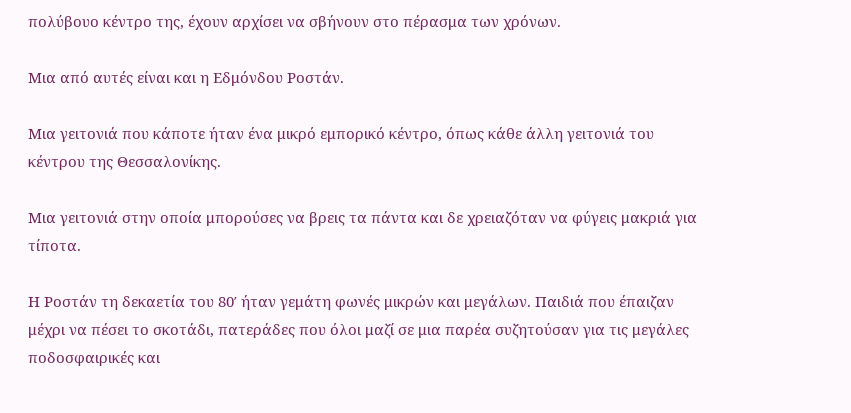πολύβουο κέντρο της, έχουν αρχίσει να σβήνουν στο πέρασμα των χρόνων.

Μια από αυτές είναι και η Εδμόνδου Ροστάν.

Μια γειτονιά που κάποτε ήταν ένα μικρό εμπορικό κέντρο, όπως κάθε άλλη γειτονιά του κέντρου της Θεσσαλονίκης.

Μια γειτονιά στην οποία μπορούσες να βρεις τα πάντα και δε χρειαζόταν να φύγεις μακριά για τίποτα.

Η Ροστάν τη δεκαετία του 80′ ήταν γεμάτη φωνές μικρών και μεγάλων. Παιδιά που έπαιζαν μέχρι να πέσει το σκοτάδι, πατεράδες που όλοι μαζί σε μια παρέα συζητούσαν για τις μεγάλες ποδοσφαιρικές και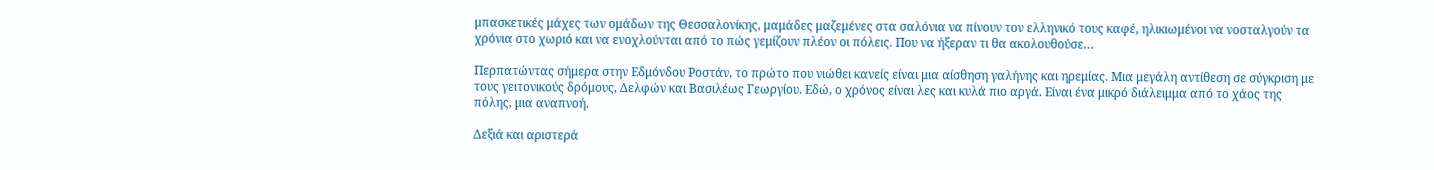μπασκετικές μάχες των ομάδων της Θεσσαλονίκης, μαμάδες μαζεμένες στα σαλόνια να πίνουν τον ελληνικό τους καφέ, ηλικιωμένοι να νοσταλγούν τα χρόνια στο χωριό και να ενοχλούνται από το πώς γεμίζουν πλέον οι πόλεις. Που να ήξεραν τι θα ακολουθούσε…

Περπατώντας σήμερα στην Εδμόνδου Ροστάν, το πρώτο που νιώθει κανείς είναι μια αίσθηση γαλήνης και ηρεμίας. Μια μεγάλη αντίθεση σε σύγκριση με τους γειτονικούς δρόμους, Δελφών και Βασιλέως Γεωργίου. Εδώ, ο χρόνος είναι λες και κυλά πιο αργά. Είναι ένα μικρό διάλειμμα από το χάος της πόλης, μια αναπνοή.

Δεξιά και αριστερά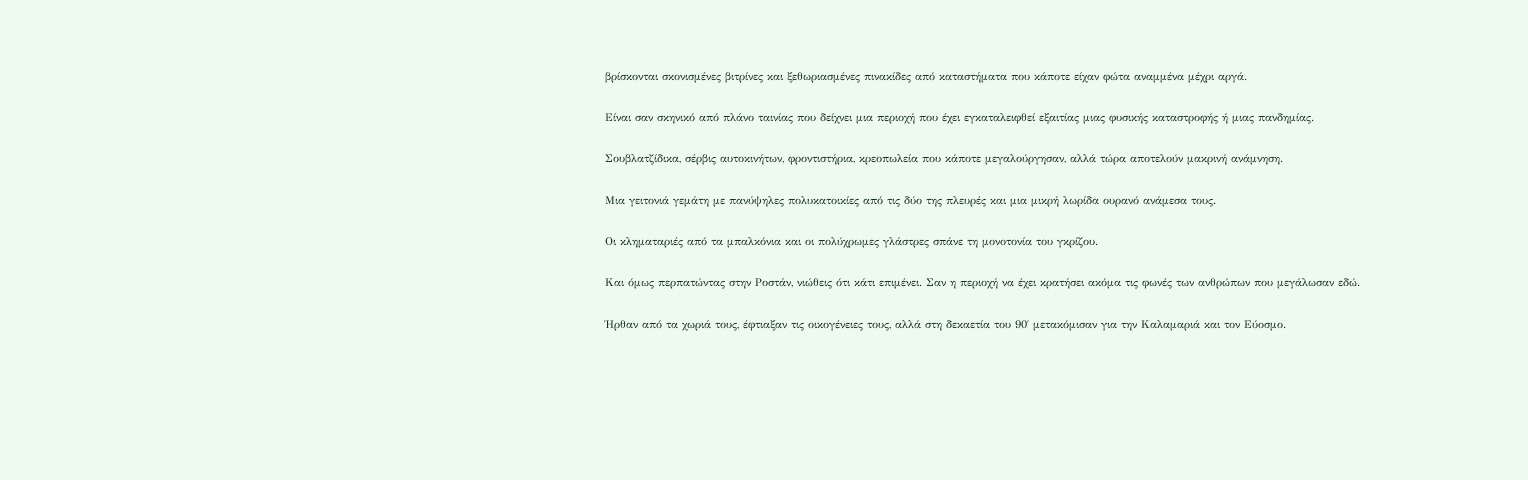βρίσκονται σκονισμένες βιτρίνες και ξεθωριασμένες πινακίδες από καταστήματα που κάποτε είχαν φώτα αναμμένα μέχρι αργά.

Είναι σαν σκηνικό από πλάνο ταινίας που δείχνει μια περιοχή που έχει εγκαταλειφθεί εξαιτίας μιας φυσικής καταστροφής ή μιας πανδημίας.

Σουβλατζίδικα, σέρβις αυτοκινήτων, φροντιστήρια, κρεοπωλεία που κάποτε μεγαλούργησαν, αλλά τώρα αποτελούν μακρινή ανάμνηση.

Μια γειτονιά γεμάτη με πανύψηλες πολυκατοικίες από τις δύο της πλευρές και μια μικρή λωρίδα ουρανό ανάμεσα τους.

Οι κληματαριές από τα μπαλκόνια και οι πολύχρωμες γλάστρες σπάνε τη μονοτονία του γκρίζου.

Και όμως περπατώντας στην Ροστάν, νιώθεις ότι κάτι επιμένει. Σαν η περιοχή να έχει κρατήσει ακόμα τις φωνές των ανθρώπων που μεγάλωσαν εδώ.

Ήρθαν από τα χωριά τους, έφτιαξαν τις οικογένειες τους, αλλά στη δεκαετία του 90′ μετακόμισαν για την Καλαμαριά και τον Εύοσμο.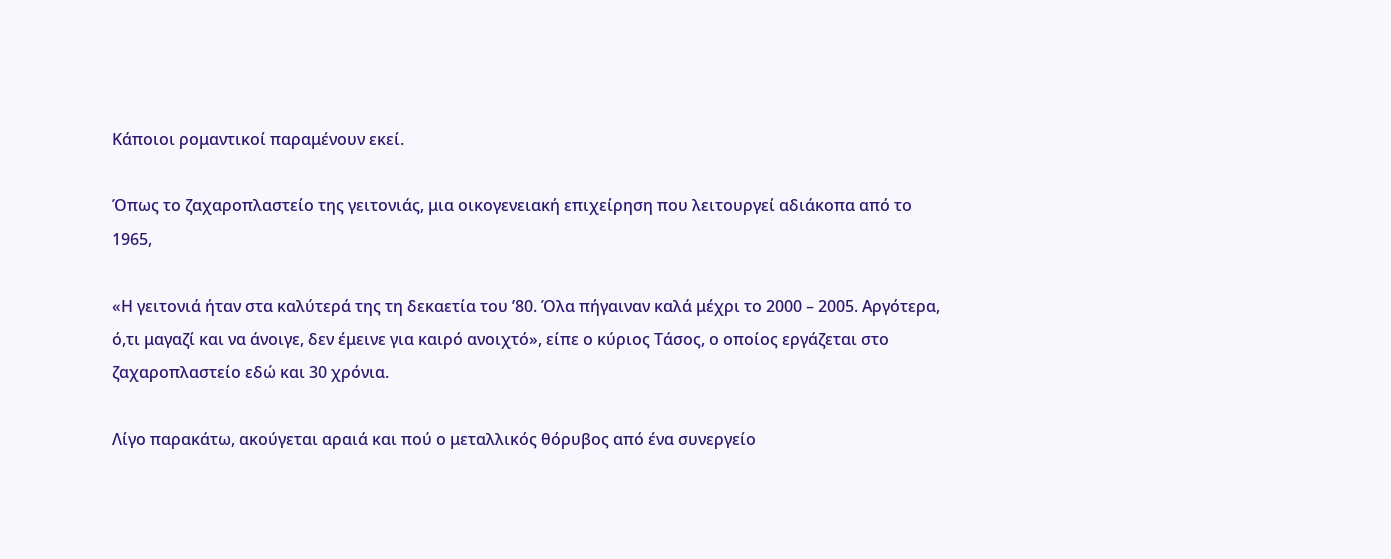Κάποιοι ρομαντικοί παραμένουν εκεί.

Όπως το ζαχαροπλαστείο της γειτονιάς, μια οικογενειακή επιχείρηση που λειτουργεί αδιάκοπα από το 1965,

«Η γειτονιά ήταν στα καλύτερά της τη δεκαετία του ’80. Όλα πήγαιναν καλά μέχρι το 2000 – 2005. Αργότερα, ό,τι μαγαζί και να άνοιγε, δεν έμεινε για καιρό ανοιχτό», είπε ο κύριος Τάσος, ο οποίος εργάζεται στο ζαχαροπλαστείο εδώ και 30 χρόνια.

Λίγο παρακάτω, ακούγεται αραιά και πού ο μεταλλικός θόρυβος από ένα συνεργείο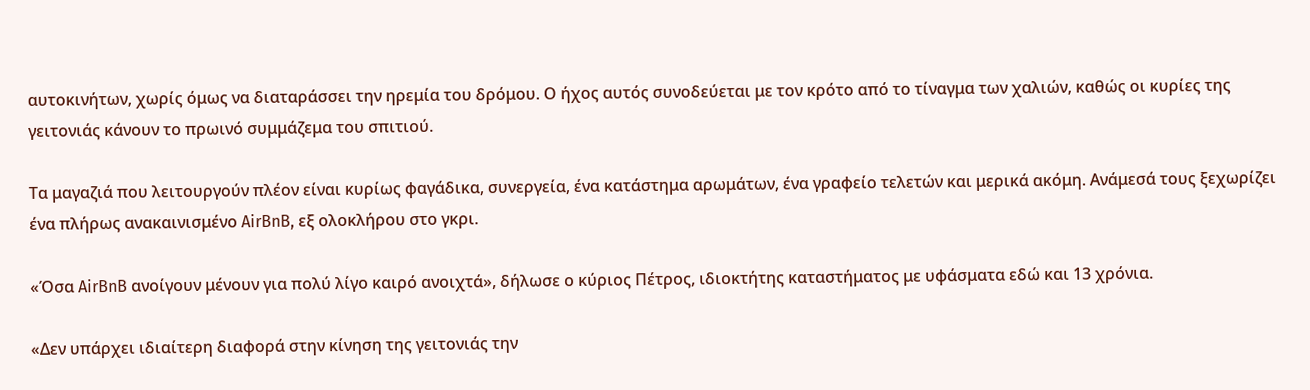αυτοκινήτων, χωρίς όμως να διαταράσσει την ηρεμία του δρόμου. Ο ήχος αυτός συνοδεύεται με τον κρότο από το τίναγμα των χαλιών, καθώς οι κυρίες της γειτονιάς κάνουν το πρωινό συμμάζεμα του σπιτιού.

Τα μαγαζιά που λειτουργούν πλέον είναι κυρίως φαγάδικα, συνεργεία, ένα κατάστημα αρωμάτων, ένα γραφείο τελετών και μερικά ακόμη. Ανάμεσά τους ξεχωρίζει ένα πλήρως ανακαινισμένο AirBnB, εξ ολοκλήρου στο γκρι.

«Όσα AirBnB ανοίγουν μένουν για πολύ λίγο καιρό ανοιχτά», δήλωσε ο κύριος Πέτρος, ιδιοκτήτης καταστήματος με υφάσματα εδώ και 13 χρόνια.

«Δεν υπάρχει ιδιαίτερη διαφορά στην κίνηση της γειτονιάς την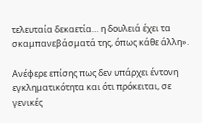τελευταία δεκαετία… η δουλειά έχει τα σκαμπανεβάσματά της, όπως κάθε άλλη».

Ανέφερε επίσης πως δεν υπάρχει έντονη εγκληματικότητα και ότι πρόκειται, σε γενικές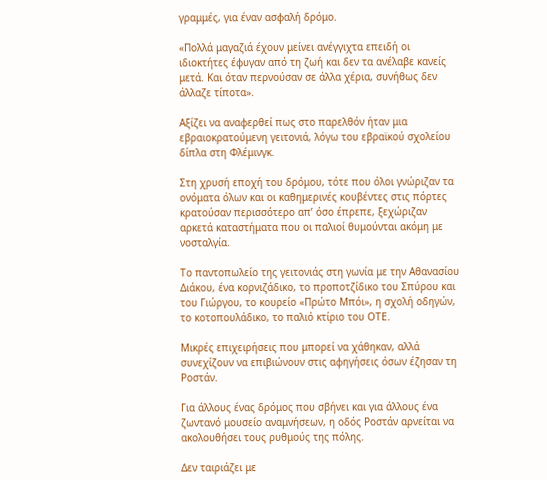γραμμές, για έναν ασφαλή δρόμο.

«Πολλά μαγαζιά έχουν μείνει ανέγγιχτα επειδή οι ιδιοκτήτες έφυγαν από τη ζωή και δεν τα ανέλαβε κανείς μετά. Και όταν περνούσαν σε άλλα χέρια, συνήθως δεν άλλαζε τίποτα».

Αξίζει να αναφερθεί πως στο παρελθόν ήταν μια εβραιοκρατούμενη γειτονιά, λόγω του εβραϊκού σχολείου δίπλα στη Φλέμινγκ.

Στη χρυσή εποχή του δρόμου, τότε που όλοι γνώριζαν τα ονόματα όλων και οι καθημερινές κουβέντες στις πόρτες κρατούσαν περισσότερο απ’ όσο έπρεπε, ξεχώριζαν αρκετά καταστήματα που οι παλιοί θυμούνται ακόμη με νοσταλγία.

Το παντοπωλείο της γειτονιάς στη γωνία με την Αθανασίου Διάκου, ένα κορνιζάδικο, το προποτζίδικο του Σπύρου και του Γιώργου, το κουρείο «Πρώτο Μπόι», η σχολή οδηγών, το κοτοπουλάδικο, το παλιό κτίριο του ΟΤΕ.

Μικρές επιχειρήσεις που μπορεί να χάθηκαν, αλλά συνεχίζουν να επιβιώνουν στις αφηγήσεις όσων έζησαν τη Ροστάν.

Για άλλους ένας δρόμος που σβήνει και για άλλους ένα ζωντανό μουσείο αναμνήσεων, η οδός Ροστάν αρνείται να ακολουθήσει τους ρυθμούς της πόλης.

Δεν ταιριάζει με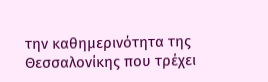την καθημερινότητα της Θεσσαλονίκης που τρέχει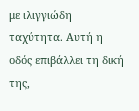με ιλιγγιώδη ταχύτητα. Αυτή η οδός επιβάλλει τη δική της,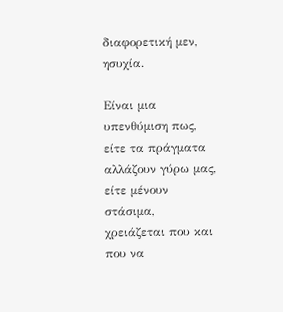διαφορετική μεν, ησυχία.

Είναι μια υπενθύμιση πως, είτε τα πράγματα αλλάζουν γύρω μας, είτε μένουν στάσιμα, χρειάζεται που και που να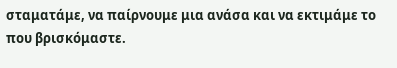σταματάμε, να παίρνουμε μια ανάσα και να εκτιμάμε το που βρισκόμαστε.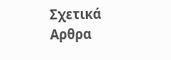Σχετικά Αρθρα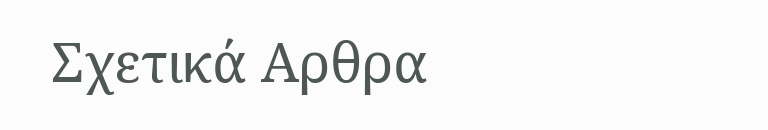Σχετικά Αρθρα